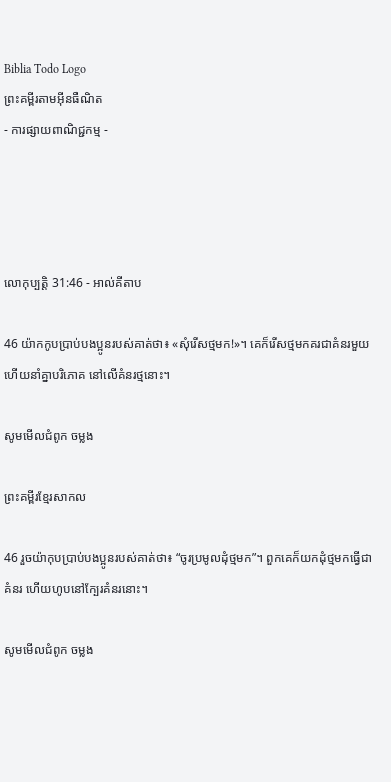Biblia Todo Logo
ព្រះគម្ពីរតាមអ៊ីនធឺណិត
- ការផ្សាយពាណិជ្ជកម្ម -




លោកុ‌ប្បត្តិ 31:46 - អាល់គីតាប

46 យ៉ាកកូបប្រាប់បង‌ប្អូនរបស់គាត់ថា៖ «សុំរើសថ្មមក!»។ គេក៏រើសថ្មមកគរជាគំនរមួយ ហើយនាំគ្នាបរិភោគ នៅលើគំនរថ្មនោះ។

សូមមើលជំពូក ចម្លង

ព្រះគម្ពីរខ្មែរសាកល

46 រួចយ៉ាកុបប្រាប់បងប្អូនរបស់គាត់ថា៖ “ចូរប្រមូលដុំថ្មមក”។ ពួកគេក៏យកដុំថ្មមកធ្វើជាគំនរ ហើយហូបនៅក្បែរគំនរនោះ។

សូមមើលជំពូក ចម្លង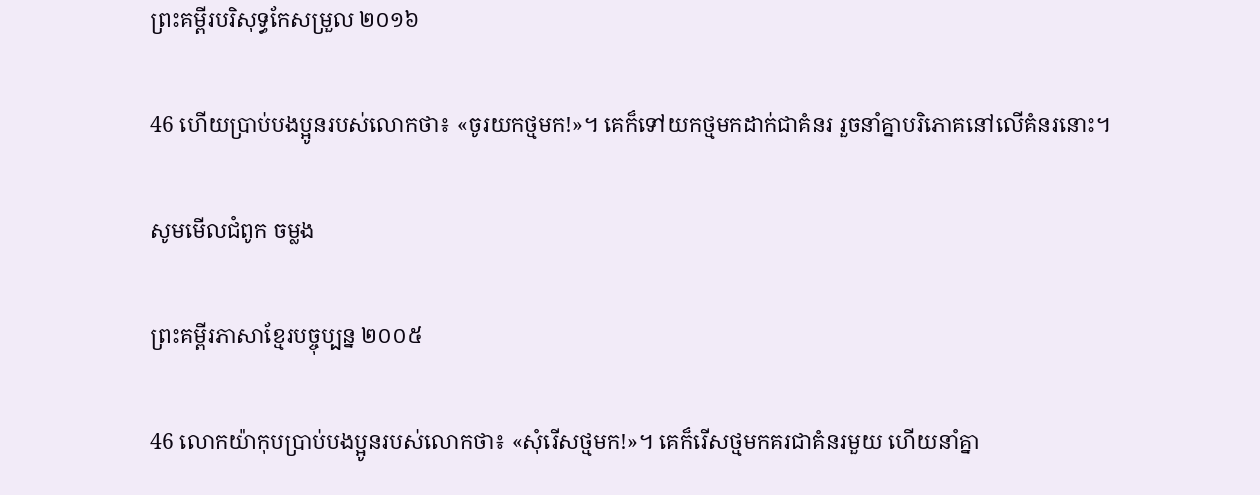ព្រះគម្ពីរបរិសុទ្ធកែសម្រួល ២០១៦

46 ហើយប្រាប់បង‌ប្អូនរបស់លោកថា៖ «ចូរយកថ្មមក!»។ គេក៏ទៅយកថ្មមកដាក់ជាគំនរ រួចនាំគ្នាបរិ‌ភោគនៅលើគំនរនោះ។

សូមមើលជំពូក ចម្លង

ព្រះគម្ពីរភាសាខ្មែរបច្ចុប្បន្ន ២០០៥

46 លោកយ៉ាកុបប្រាប់បងប្អូនរបស់លោកថា៖ «សុំរើសថ្មមក!»។ គេក៏រើសថ្មមកគរជាគំនរមួយ ហើយនាំគ្នា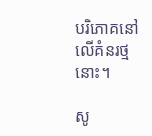បរិភោគនៅលើគំនរថ្មនោះ។

សូ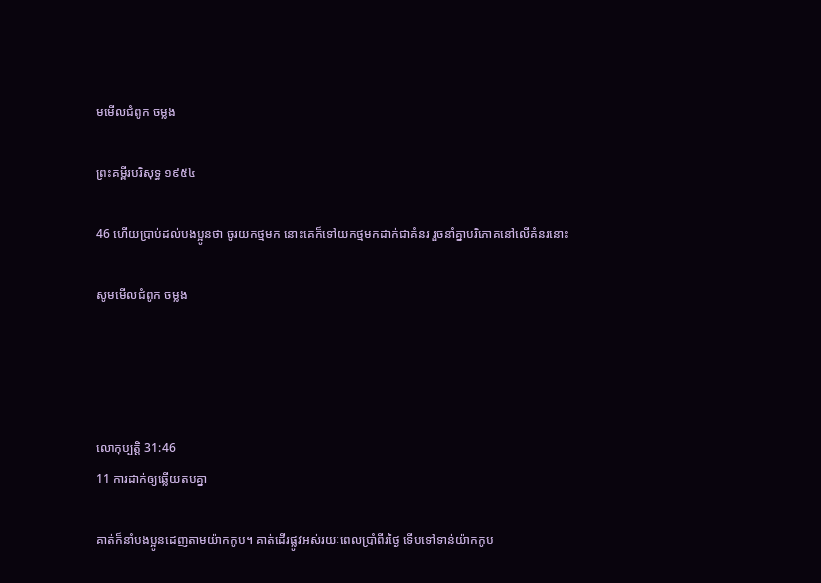មមើលជំពូក ចម្លង

ព្រះគម្ពីរបរិសុទ្ធ ១៩៥៤

46 ហើយប្រាប់ដល់បងប្អូនថា ចូរយកថ្មមក នោះគេក៏ទៅយកថ្មមកដាក់ជាគំនរ រួចនាំគ្នាបរិភោគនៅលើគំនរនោះ

សូមមើលជំពូក ចម្លង




លោកុ‌ប្បត្តិ 31:46
11 ការដាក់ឲ្យឆ្លើយតបគ្នា

គាត់ក៏នាំបង‌ប្អូនដេញតាមយ៉ាកកូប។ គាត់ដើរផ្លូវអស់រយៈពេលប្រាំពីរថ្ងៃ ទើបទៅទាន់យ៉ាកកូប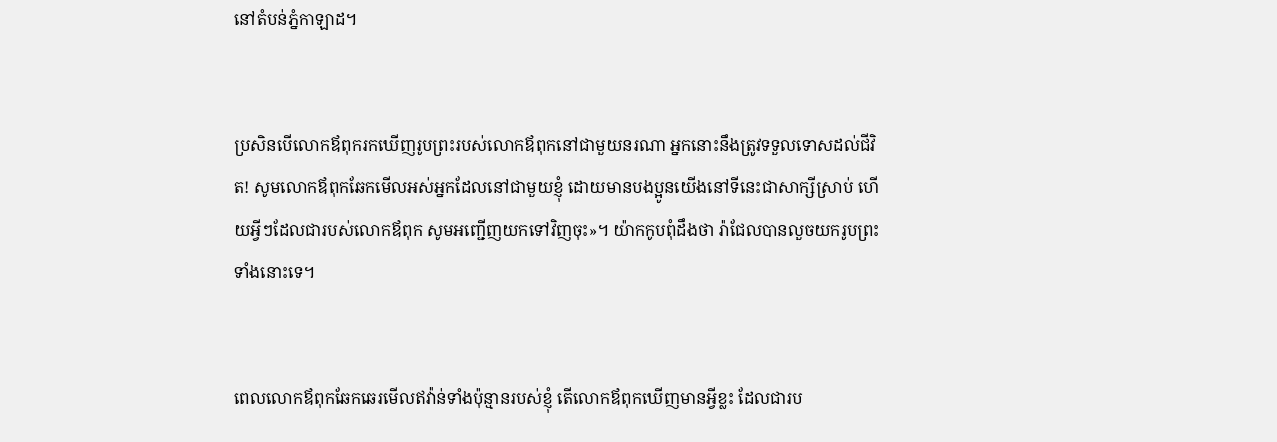នៅតំបន់ភ្នំកាឡាដ។


ប្រសិនបើលោកឪពុករកឃើញរូបព្រះរបស់លោកឪពុកនៅជាមួយនរណា អ្នកនោះនឹងត្រូវទទួលទោសដល់ជីវិត! សូមលោកឪពុកឆែកមើលអស់អ្នកដែលនៅជាមួយខ្ញុំ ដោយមានបង‌ប្អូនយើងនៅទីនេះជាសាក្សីស្រាប់ ហើយអ្វីៗដែលជារបស់លោកឪពុក សូមអញ្ជើញយកទៅវិញចុះ»។ យ៉ាកកូបពុំដឹងថា រ៉ាជែលបានលួចយករូបព្រះទាំងនោះទេ។


ពេលលោកឪពុកឆែកឆេរមើលឥវ៉ាន់ទាំងប៉ុន្មានរបស់ខ្ញុំ តើលោកឪពុកឃើញមានអ្វីខ្លះ ដែលជារប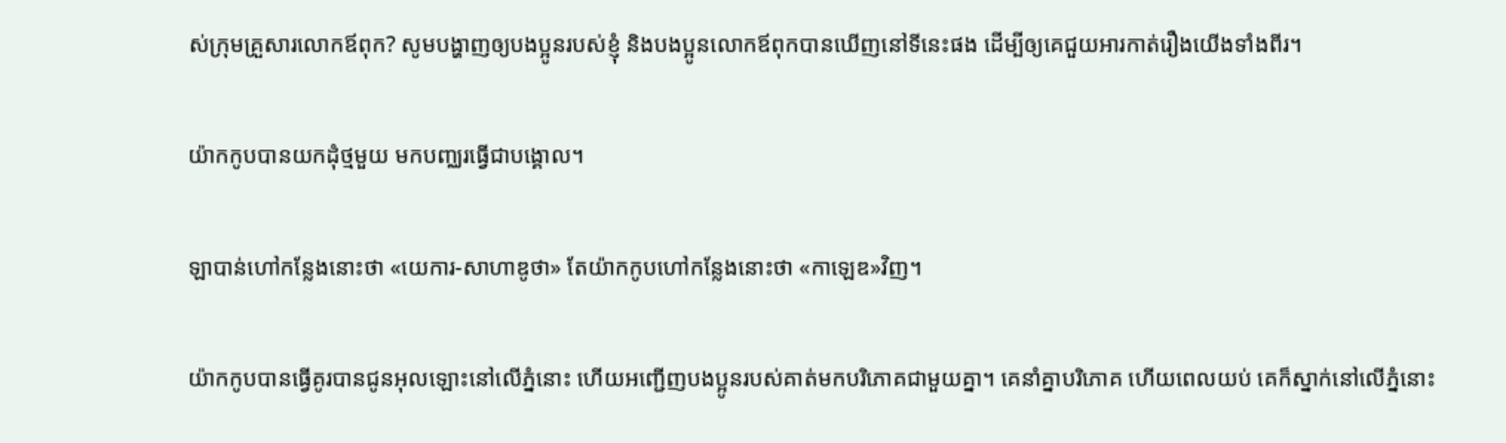ស់ក្រុមគ្រួសារលោកឪពុក? សូមបង្ហាញឲ្យបង‌ប្អូនរបស់ខ្ញុំ និងបង‌ប្អូនលោកឪពុកបានឃើញនៅទីនេះផង ដើម្បីឲ្យគេជួយអារកាត់រឿងយើងទាំងពីរ។


យ៉ាកកូបបានយកដុំថ្មមួយ មកបញ្ឈរធ្វើជាបង្គោល។


ឡាបាន់ហៅកន្លែងនោះថា «យេការ-សាហាឌូថា» តែយ៉ាកកូបហៅកន្លែងនោះថា «កាឡេឌ»វិញ។


យ៉ាកកូបបានធ្វើគូរបានជូនអុលឡោះនៅលើភ្នំនោះ ហើយអញ្ជើញបង‌ប្អូនរបស់គាត់មកបរិភោគជាមួយគ្នា។ គេនាំគ្នាបរិភោគ ហើយពេលយប់ គេក៏ស្នាក់នៅលើភ្នំនោះ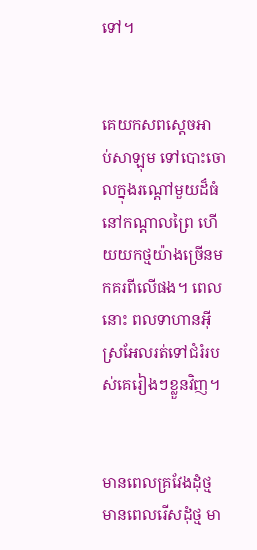ទៅ។


គេយកសពស្តេចអាប់‌សា‌ឡុម ទៅបោះចោលក្នុងរណ្តៅមួយដ៏ធំ នៅកណ្តាលព្រៃ ហើយយកថ្មយ៉ាងច្រើនមកគរពីលើផង។ ពេលនោះ ពលទាហានអ៊ីស្រ‌អែលរត់ទៅជំរំរបស់គេរៀងៗខ្លួនវិញ។


មានពេលគ្រវែងដុំថ្ម មានពេលរើសដុំថ្ម មា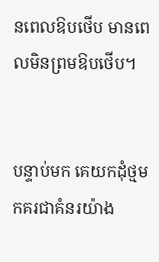នពេលឱបថើប មានពេលមិនព្រមឱបថើប។


បន្ទាប់មក គេយកដុំថ្មមកគរជាគំនរយ៉ាង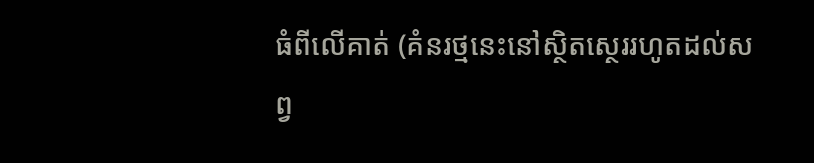ធំពីលើគាត់ (គំនរថ្មនេះនៅស្ថិត‌ស្ថេររហូតដល់សព្វ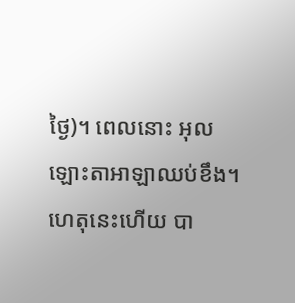ថ្ងៃ)។ ពេលនោះ អុលឡោះ‌តាអាឡាឈប់ខឹង។ ហេតុនេះហើយ បា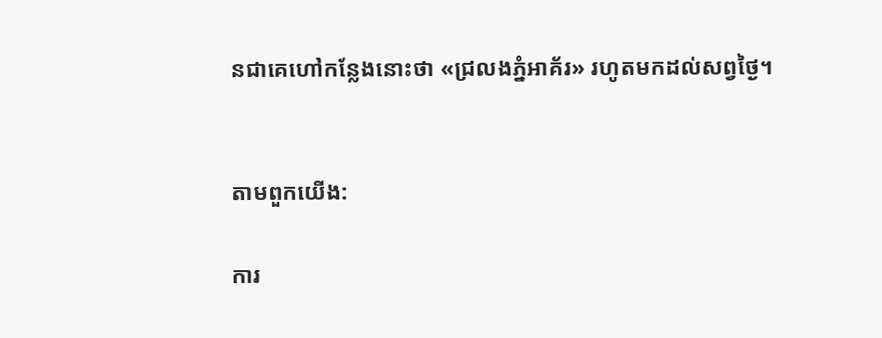នជាគេហៅកន្លែងនោះថា «ជ្រលងភ្នំអាគ័រ» រហូតមកដល់សព្វថ្ងៃ។


តាមពួកយើង:

ការ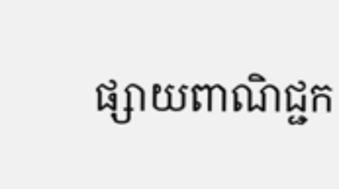ផ្សាយពាណិជ្ជក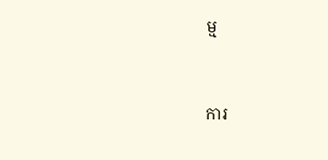ម្ម


ការ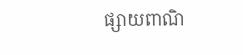ផ្សាយពាណិ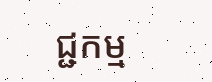ជ្ជកម្ម